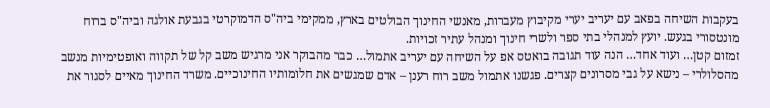בעקבות השיחה בפאב עם יעריב יערי מקיבוץ מעברות, מאנשי החינוך הבולטים בארץ, ממקימי ביה"ס הדמוקרטי בגבעת אולגה וביה"ס ברוח מונטסורי בגעש. יועץ למנהלי בתי ספר ולשרי חינוך ומנהל עתיר זכויות.
זמזום קטן… ועוד אחד… הנה עוד תגובה בואטס אפ על השיחה עם יעריב אתמול… כבר מהבוקר אני מרגיש משב קל של תקווה ואופטימיות מנשב מהסלולרי – נישא על גבי מסרונים קצרים. פגשנו אתמול משב רוח רענן – אדם שמגשים את חלומותיו החינוכיים. משרד החינוך מאיים לסגור את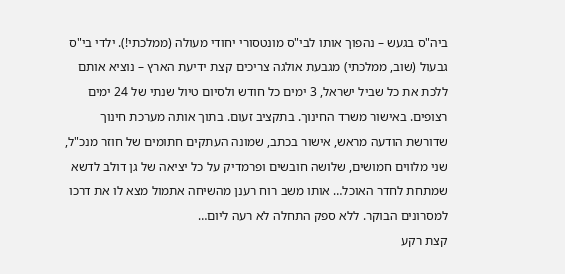ביה"ס בגעש – נהפוך אותו לבי"ס מונטסורי יחודי מעולה (ממלכתי!). ילדי בי"ס גבעול (שוב, ממלכתי) מגבעת אולגה צריכים קצת ידיעת הארץ – נוציא אותם ללכת את כל שביל ישראל, 3 ימים כל חודש ולסיום טיול שנתי של 24 ימים רצופים. באישור משרד החינוך. בתקציב זעום. בתוך אותה מערכת חינוך שדורשת הודעה מראש, אישור בכתב, שמונה העתקים חתומים של חוזר מנכ"ל, שני מלווים חמושים, שלושה חובשים ופרמדיק על כל יציאה של גן דולב לדשא שמתחת לחדר האוכל… אותו משב רוח רענן מהשיחה אתמול מצא לו את דרכו למסרונים הבוקר. ללא ספק התחלה לא רעה ליום…
קצת רקע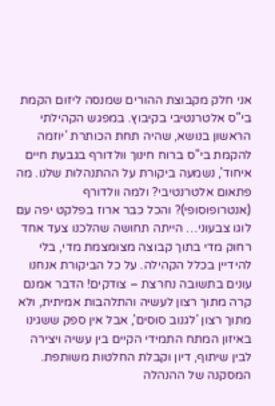אני חלק מקבוצת ההורים שמנסה ליזום הקמת בי"ס אלטרנטיבי בקיבוץ. במפגש הקהילתי הראשון בנושא, שהיה תחת הכותרת 'יוזמה להקמת בי"ס ברוח חינוך וולדורף בגבעת חיים איחוד', נשמעה ביקורת על ההתנהלות שלנו. מה פתאום אלטרנטיבי? ולמה וולדורף (אנטרופוסופי)? והכל כבר ארוז בפלקט יפה עם לוגו צבעוני… הייתה תחושה שהלכנו צעד אחד רחוק מדי בתוך קבוצה מצומצמת מדי, בלי להידיין בכלל הקהילה. על כל הביקורת אנחנו עונים בתשובה נחרצת – צודקים! הדבר אמנם קרה מתוך רצון לעשיה והתלהבות אמיתית, ולא מתוך רצון 'לגנוב סוסים', אבל אין ספק ששגינו באיזון המתח התמידי הקיים בין עשיה ויצירה לבין שיתוף, דיון וקבלת החלטות משותפת.
המסקנה של ההנהלה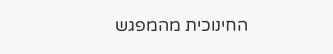החינוכית מהמפגש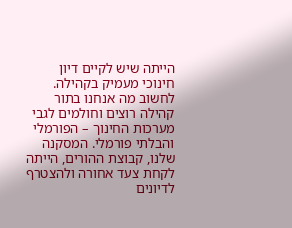הייתה שיש לקיים דיון חינוכי מעמיק בקהילה. לחשוב מה אנחנו בתור קהילה רוצים וחולמים לגבי מערכות החינוך – הפורמלי והבלתי פורמלי. המסקנה שלנו, קבוצת ההורים, הייתה לקחת צעד אחורה ולהצטרף לדיונים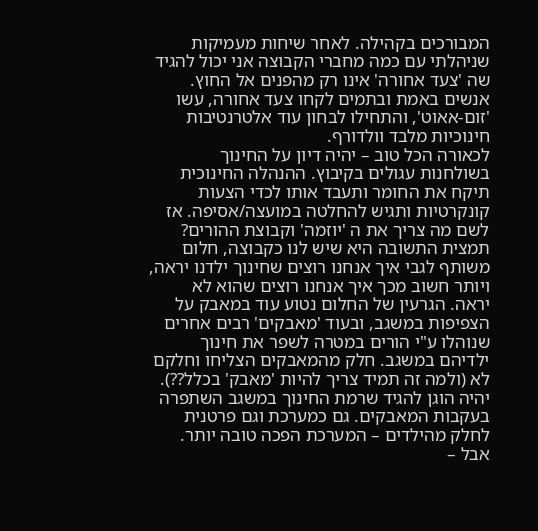המבורכים בקהילה. לאחר שיחות מעמיקות שניהלתי עם כמה מחברי הקבוצה אני יכול להגיד שה 'צעד אחורה' אינו רק מהפנים אל החוץ. אנשים באמת ובתמים לקחו צעד אחורה, עשו 'זום-אאוט', והתחילו לבחון עוד אלטרנטיבות חינוכיות מלבד וולדורף.
לכאורה הכל טוב – יהיה דיון על החינוך בשולחנות עגולים בקיבוץ. ההנהלה החינוכית תיקח את החומר ותעבד אותו לכדי הצעות קונקרטיות ותגיש להחלטה במועצה/אסיפה. אז לשם מה צריך את ה 'יוזמה' וקבוצת ההורים?
תמצית התשובה היא שיש לנו כקבוצה, חלום משותף לגבי איך אנחנו רוצים שחינוך ילדנו יראה, ויותר חשוב מכך איך אנחנו רוצים שהוא לא יראה. הגרעין של החלום נטוע עוד במאבק על הצפיפות במשגב, ובעוד 'מאבקים' רבים אחרים שנוהלו ע"י הורים במטרה לשפר את חינוך ילדיהם במשגב. חלק מהמאבקים הצליחו וחלקם לא (ולמה זה תמיד צריך להיות 'מאבק' בכלל??). יהיה הוגן להגיד שרמת החינוך במשגב השתפרה בעקבות המאבקים. גם כמערכת וגם פרטנית לחלק מהילדים – המערכת הפכה טובה יותר. אבל –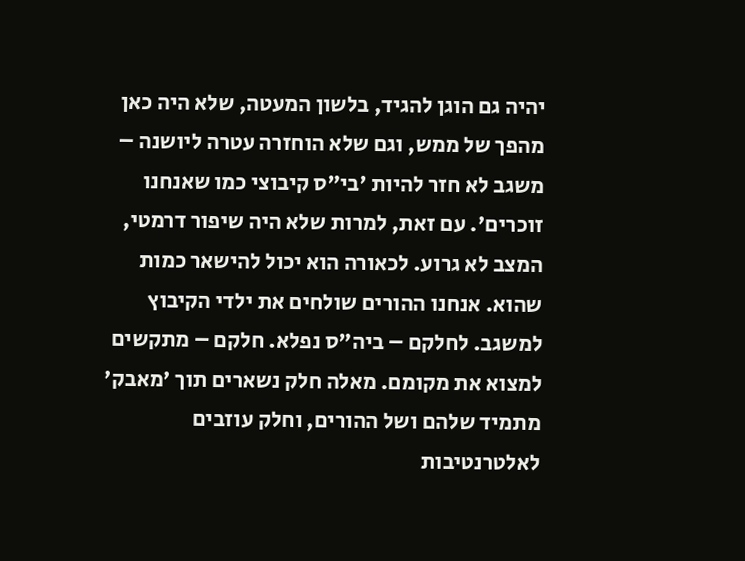יהיה גם הוגן להגיד, בלשון המעטה, שלא היה כאן מהפך של ממש, וגם שלא הוחזרה עטרה ליושנה – משגב לא חזר להיות 'בי"ס קיבוצי כמו שאנחנו זוכרים'. עם זאת, למרות שלא היה שיפור דרמטי, המצב לא גרוע. לכאורה הוא יכול להישאר כמות שהוא. אנחנו ההורים שולחים את ילדי הקיבוץ למשגב. לחלקם – ביה"ס נפלא. חלקם – מתקשים למצוא את מקומם. מאלה חלק נשארים תוך 'מאבק' מתמיד שלהם ושל ההורים, וחלק עוזבים לאלטרנטיבות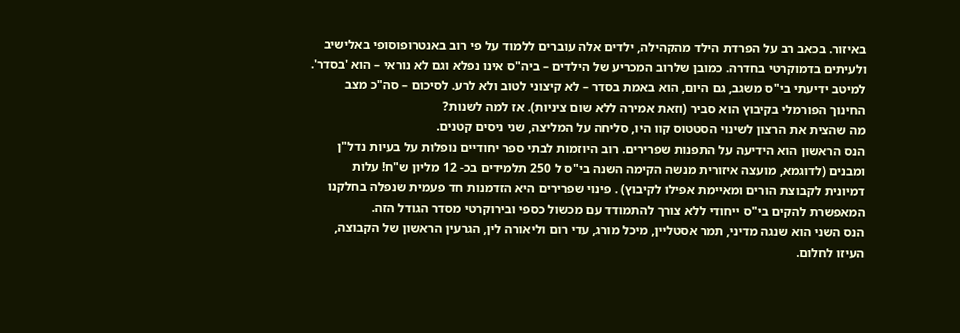באיזור. בכאב רב על הפרדת הילד מהקהילה, ילדים אלה עוברים ללמוד על פי רוב באנטרופוסופי באלישיב ולעיתים בדמוקרטי בחדרה. כמובן שלרוב המכריע של הילדים – ביה"ס אינו נפלא וגם לא נוראי – הוא 'בסדר'. למיטב ידיעתי בי"ס משגב, גם היום, הוא באמת בסדר – לא קיצוני לטוב ולא לרע. לסיכום – סה"כ מצב החינוך הפורמלי בקיבוץ הוא סביר (וזאת אמירה ללא שום ציניות). אז למה לשנות?
מה שהצית את הרצון לשינוי הסטטוס קוו היו, סליחה על המליצה, שני ניסים קטנים.
הנס הראשון הוא הידיעה על התפנות שפרירים. רוב היוזמות לבתי ספר יחודיים נופלות על בעיות נדל"ן ומבנים (לדוגמא, מועצה איזורית מנשה הקימה השנה בי"ס ל 250 תלמידים בכ- 12 מליון ש"ח! עלות דמיונית לקבוצת הורים ומאיימת אפילו לקיבוץ) . פינוי שפרירים היא הזדמנות חד פעמית שנפלה בחלקנו המאפשרת להקים בי"ס ייחודי ללא צורך להתמודד עם מכשול כספי ובירוקרטי מסדר הגודל הזה.
הנס השני הוא שנגה מדיני, תמר אסטליין, מיכל מורג, עדי רום וליאורה לין, הגרעין הראשון של הקבוצה, העיזו לחלום.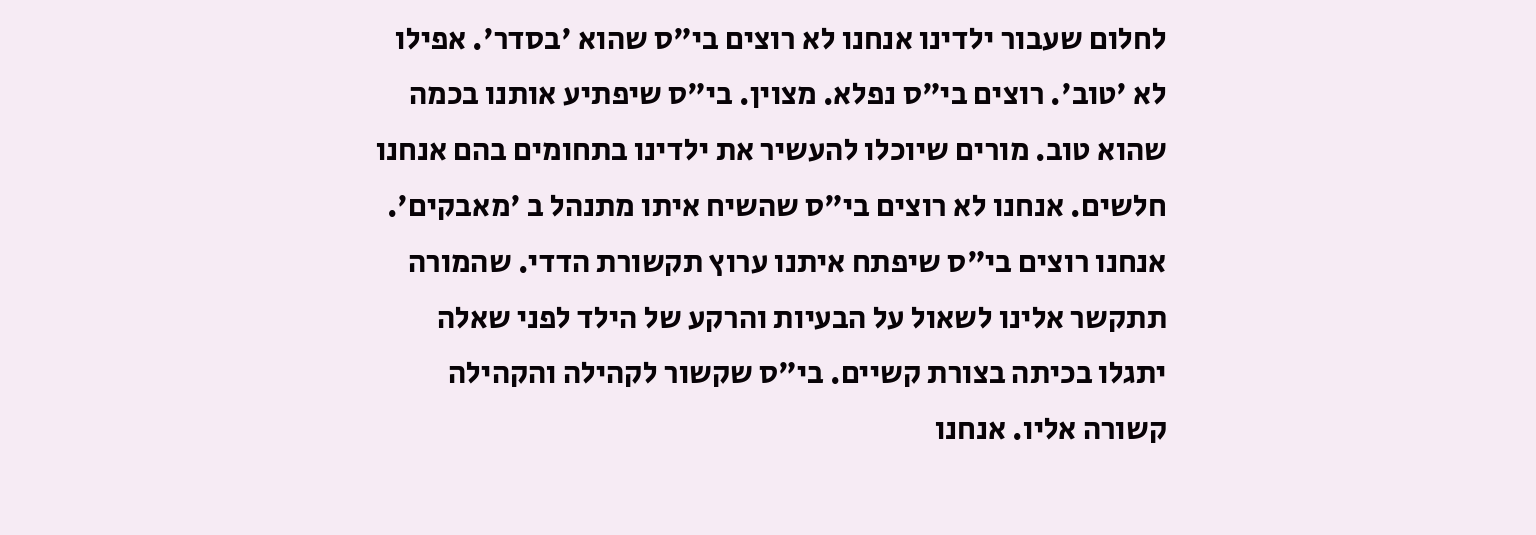לחלום שעבור ילדינו אנחנו לא רוצים בי"ס שהוא 'בסדר'. אפילו לא 'טוב'. רוצים בי"ס נפלא. מצוין. בי"ס שיפתיע אותנו בכמה שהוא טוב. מורים שיוכלו להעשיר את ילדינו בתחומים בהם אנחנו חלשים. אנחנו לא רוצים בי"ס שהשיח איתו מתנהל ב 'מאבקים'. אנחנו רוצים בי"ס שיפתח איתנו ערוץ תקשורת הדדי. שהמורה תתקשר אלינו לשאול על הבעיות והרקע של הילד לפני שאלה יתגלו בכיתה בצורת קשיים. בי"ס שקשור לקהילה והקהילה קשורה אליו. אנחנו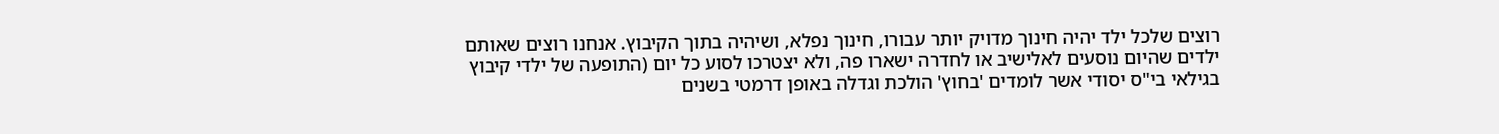רוצים שלכל ילד יהיה חינוך מדויק יותר עבורו, חינוך נפלא, ושיהיה בתוך הקיבוץ. אנחנו רוצים שאותם ילדים שהיום נוסעים לאלישיב או לחדרה ישארו פה, ולא יצטרכו לסוע כל יום (התופעה של ילדי קיבוץ בגילאי בי"ס יסודי אשר לומדים 'בחוץ' הולכת וגדלה באופן דרמטי בשנים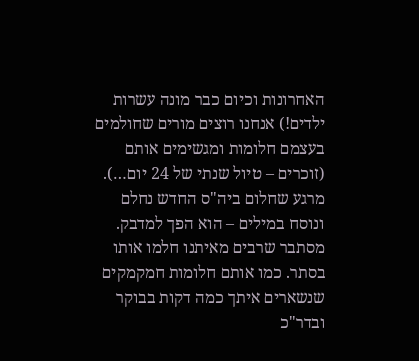האחרונות וכיום כבר מונה עשרות ילדים!) אנחנו רוצים מורים שחולמים בעצמם חלומות ומגשימים אותם (זוכרים – טיול שנתי של 24 יום…).
מרגע שחלום ביה"ס החדש נחלם ונוסח במילים – הוא הפך למדבק. מסתבר שרבים מאיתנו חלמו אותו בסתר. כמו אותם חלומות חמקמקים שנשארים איתך כמה דקות בבוקר ובדר"כ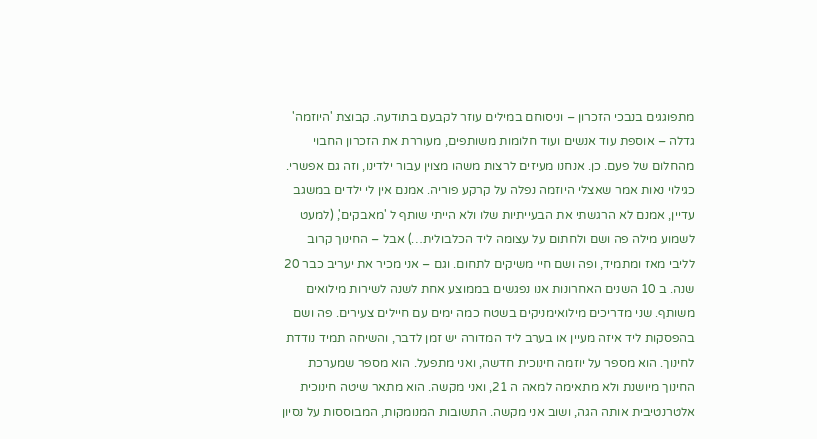מתפוגגים בנבכי הזכרון – וניסוחם במילים עוזר לקבעם בתודעה. קבוצת 'היוזמה' גדלה – אוספת עוד אנשים ועוד חלומות משותפים, מעוררת את הזכרון החבוי מהחלום של פעם. כן. אנחנו מעיזים לרצות משהו מצוין עבור ילדינו, וזה גם אפשרי.
כגילוי נאות אמר שאצלי היוזמה נפלה על קרקע פוריה. אמנם אין לי ילדים במשגב עדיין, אמנם לא הרגשתי את הבעייתיות שלו ולא הייתי שותף ל 'מאבקים', (למעט לשמוע מילה פה ושם ולחתום על עצומה ליד הכלבולית…) אבל – החינוך קרוב לליבי מאז ומתמיד, ופה ושם חיי משיקים לתחום. וגם – אני מכיר את יעריב כבר 20 שנה. ב 10 השנים האחרונות אנו נפגשים בממוצע אחת לשנה לשירות מילואים משותף. שני מדריכים מילואימניקים בשטח כמה ימים עם חיילים צעירים. פה ושם בהפסקות ליד איזה מעיין או בערב ליד המדורה יש זמן לדבר, והשיחה תמיד נודדת לחינוך. הוא מספר על יוזמה חינוכית חדשה, ואני מתפעל. הוא מספר שמערכת החינוך מיושנת ולא מתאימה למאה ה 21, ואני מקשה. הוא מתאר שיטה חינוכית אלטרנטיבית אותה הגה, ושוב אני מקשה. התשובות המנומקות, המבוססות על נסיון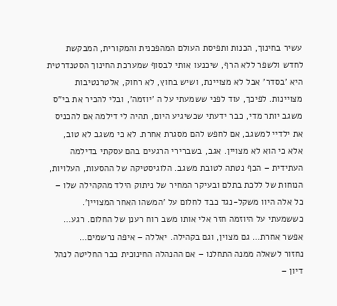עשיר בחינוך, הכנות ותפיסת העולם המהפכנית והמקורית, המבקשת לחדש ולשפר ללא הרף, שיכנעו אותי לבסוף שמערכת החינוך הסטנדרטית היא 'בסדר' אבל לא מצויינת, ושיש בחוץ, לא רחוק, אלטרנטיבות מצויינות. לפיכך, עוד לפני ששמעתי על ה 'יוזמה', ובלי להכיר את בי"ס משגב יותר מדי, כבר ידעתי שכשיגיע היום, תהיה לי דילמה אם להכניס את ילדיי למשגב, אם לחפש להם מסגרת אחרת. לא כי משגב לא טוב, אלא כי הוא לא מצויין. אגב, בשברירי הרגעים בהם עסקתי בדילמה העתידית – הכף נטתה לטובת משגב. הלוגיסטיקה של ההסעות, העלויות, הנוחות של ללכת בתלם ובעיקר המחיר של ניתוק הילד מהקהילה שלו – כל אלה היוו משקל-נגד כבד לחלום על 'המשהו האחר המצויין'. כששמעתי על היוזמה חזר אלי אותו משב רוח רענן של החלום. רגע… אפשר אחרת… גם מצוין, וגם בקהילה. יאללה – איפה נרשמים…
נחזור לשאלה ממנה התחלנו – אם ההנהלה החינוכית כבר החליטה לנהל דיון –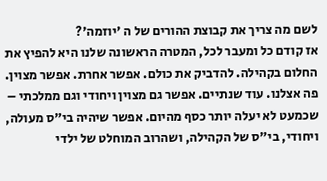לשם מה צריך את קבוצת ההורים של ה 'יוזמה'?
אז קודם כל ומעבר לכל, המטרה הראשונה שלנו היא להפיץ את החלום בקהילה. להדביק את כולם. אפשר אחרת. אפשר מצוין. פה אצלנו. עוד שנתיים. אפשר גם מצוין ויחודי וגם ממלכתי – שכמעט לא יעלה יותר כסף מהיום. אפשר שיהיה בי"ס מעולה, ויחודי, בי"ס של הקהילה, ושהרוב המוחלט של ילדי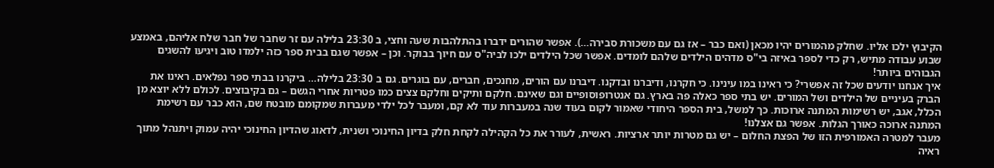הקיבוץ ילכו אליו. שחלק מהמורים יהיו מכאן (ואם כבר – אז גם עם משכורת סבירה…). אפשר שהורים ידברו בהתלהבות שעה וחצי, ב 23:30 בלילה עם זר שחבר של חבר שלח אליהם, באמצע שבוע עבודה מתיש, רק כדי לספר באיזה בי"ס מדהים הילדים שלהם לומדים. אפשר שכל הילדים ילכו לביה"ס עם חיוך בבוקר. וכן – אפשר שגם בבית ספר כזה ילמדו טוב ויגיעו להשגים הגבוהים ביותר!
איך אנחנו יודעים שכל זה אפשרי? כי ראינו במו עינינו. כי חקרנו, ודיברנו ובדקנו. דיברנו עם הורים, מחנכים, חברים, עם בוגרים. גם ב 23:30 בלילה… ביקרנו בבתי ספר נפלאים. ראינו את הברק בעיניים של הילדים ושל המורים. יש בתי ספר כאלה פה בארץ. גם אנטרופוסופיים וגם שאינם. חלקם ותיקים וחלקם צצים כמו פטריות אחרי הגשם – גם בקיבוצים. לכולם ללא יוצא מן הכלל, אגב, יש רשימות המתנה ארוכות. כך למשל, בית הספר היחודי שאמור לקום בעוד שנה במעברות עוד לא קם, ומעבר לכל ילדי מעברות שמקומם מובטח שם, הוא כבר עם רשימת המתנה ארוכה כאורך הגלות. אפשר גם אצלנו!
מעבר למטרה האמורפית הזו של הפצת החלום – יש גם מטרות יותר ארציות. ראשית, לעורר את כל הקהילה לקחת חלק בדיון החינוכי ושנית, לדאוג שהדיון החינוכי יהיה עמוק ויתנהל מתוך ראיה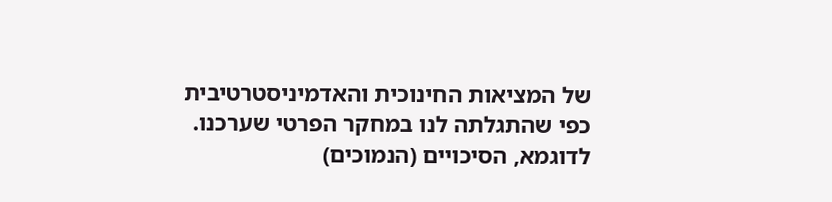של המציאות החינוכית והאדמיניסטרטיבית כפי שהתגלתה לנו במחקר הפרטי שערכנו. לדוגמא, הסיכויים (הנמוכים)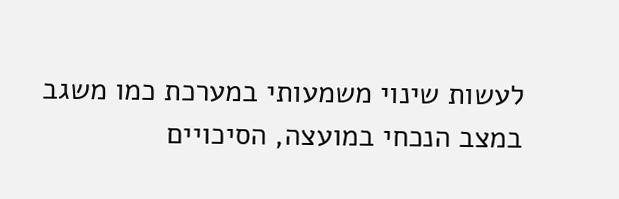לעשות שינוי משמעותי במערכת כמו משגב במצב הנכחי במועצה, הסיכויים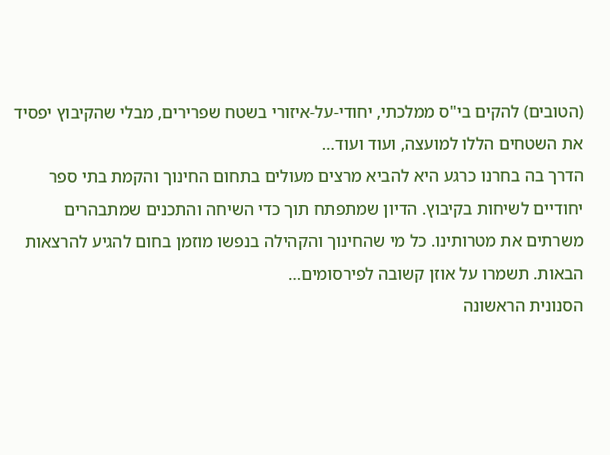(הטובים) להקים בי"ס ממלכתי, יחודי-על-איזורי בשטח שפרירים, מבלי שהקיבוץ יפסיד את השטחים הללו למועצה, ועוד ועוד…
הדרך בה בחרנו כרגע היא להביא מרצים מעולים בתחום החינוך והקמת בתי ספר יחודיים לשיחות בקיבוץ. הדיון שמתפתח תוך כדי השיחה והתכנים שמתבהרים משרתים את מטרותינו. כל מי שהחינוך והקהילה בנפשו מוזמן בחום להגיע להרצאות הבאות. תשמרו על אוזן קשובה לפירסומים…
הסנונית הראשונה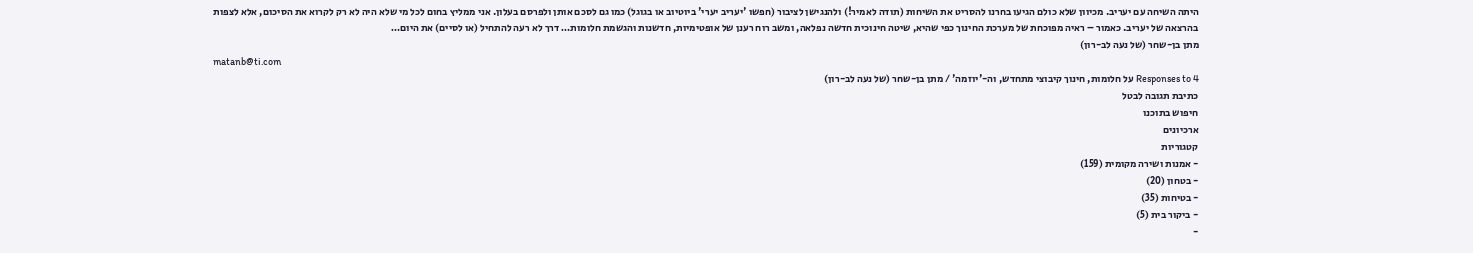היתה השיחה עם יעריב. מכיוון שלא כולם הגיעו בחרנו להסריט את השיחות (תודה לאמיר!) ולהנגישן לציבור (חפשו 'יעריב יערי' ביוטיוב או בגוגל) כמו גם לסכם אותן ולפרסם בעלון. אני ממליץ בחום לכל מי שלא היה לא רק לקרוא את הסיכום, אלא לצפות בהרצאה של יעריב. כאמור – ראיה מפוכחת של מערכת החינוך כפי שהיא, שיטה חינוכית חדשה נפלאה, ומשב רוח רענן של אופטימיות, חדשנות והגשמת חלומות… דרך לא רעה להתחיל (או לסיים) את היום…
מתן בן-שחר (של נעה לב-רון)
matanb@ti.com
4 Responses to על חלומות, חינוך קיבוצי מתחדש, וה-'יוזמה' / מתן בן-שחר (של נעה לב-רון)
כתיבת תגובה לבטל
חיפוש בתוכנו
ארכיונים
קטגוריות
- אמנות ושירה מקומית (159)
- בטחון (20)
- בטיחות (35)
- ביקור בית (5)
-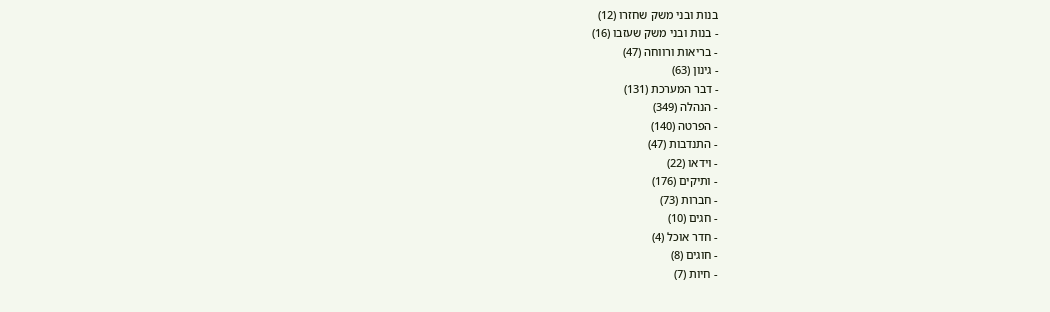בנות ובני משק שחזרו (12)
- בנות ובני משק שעזבו (16)
- בריאות ורווחה (47)
- גינון (63)
- דבר המערכת (131)
- הנהלה (349)
- הפרטה (140)
- התנדבות (47)
- וידאו (22)
- ותיקים (176)
- חברות (73)
- חגים (10)
- חדר אוכל (4)
- חוגים (8)
- חיות (7)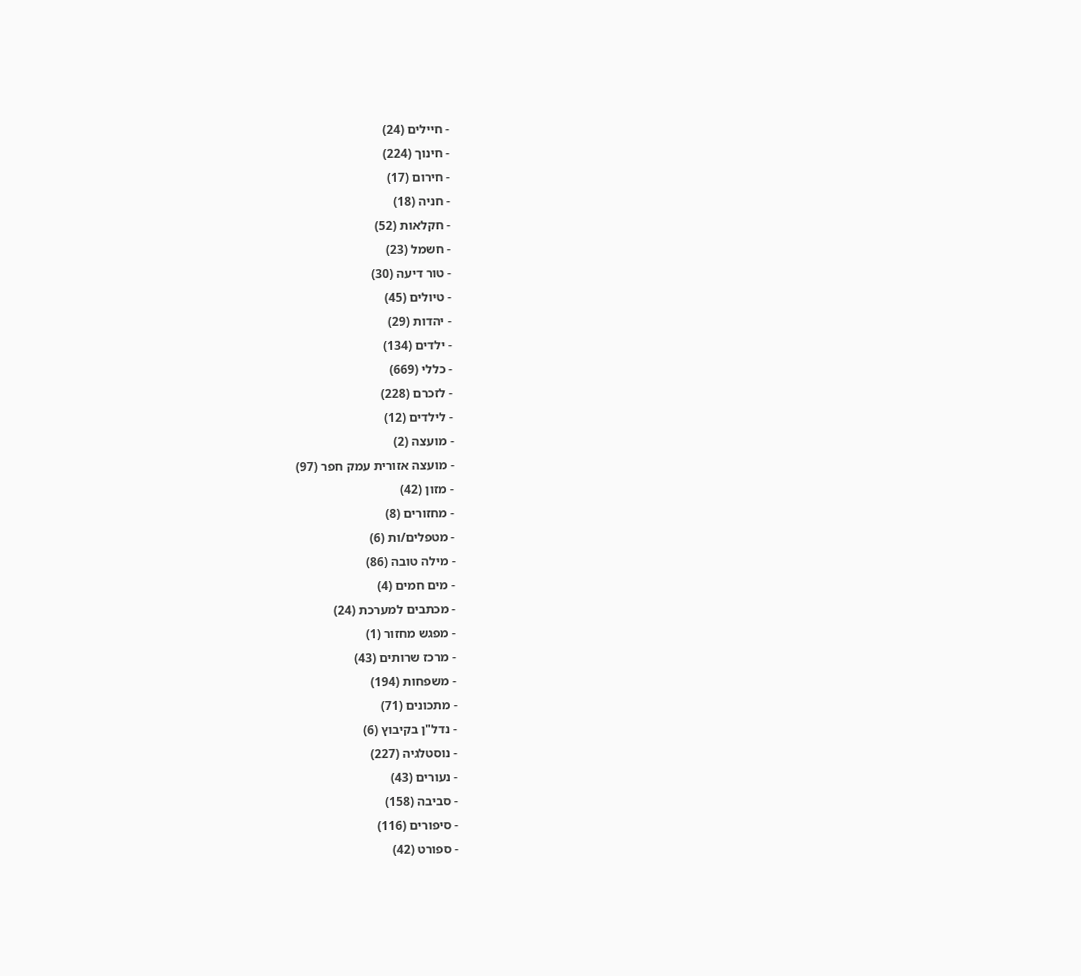- חיילים (24)
- חינוך (224)
- חירום (17)
- חניה (18)
- חקלאות (52)
- חשמל (23)
- טור דיעה (30)
- טיולים (45)
- יהדות (29)
- ילדים (134)
- כללי (669)
- לזכרם (228)
- לילדים (12)
- מועצה (2)
- מועצה אזורית עמק חפר (97)
- מזון (42)
- מחזורים (8)
- מטפלים/ות (6)
- מילה טובה (86)
- מים חמים (4)
- מכתבים למערכת (24)
- מפגש מחזור (1)
- מרכז שרותים (43)
- משפחות (194)
- מתכונים (71)
- נדל"ן בקיבוץ (6)
- נוסטלגיה (227)
- נעורים (43)
- סביבה (158)
- סיפורים (116)
- ספורט (42)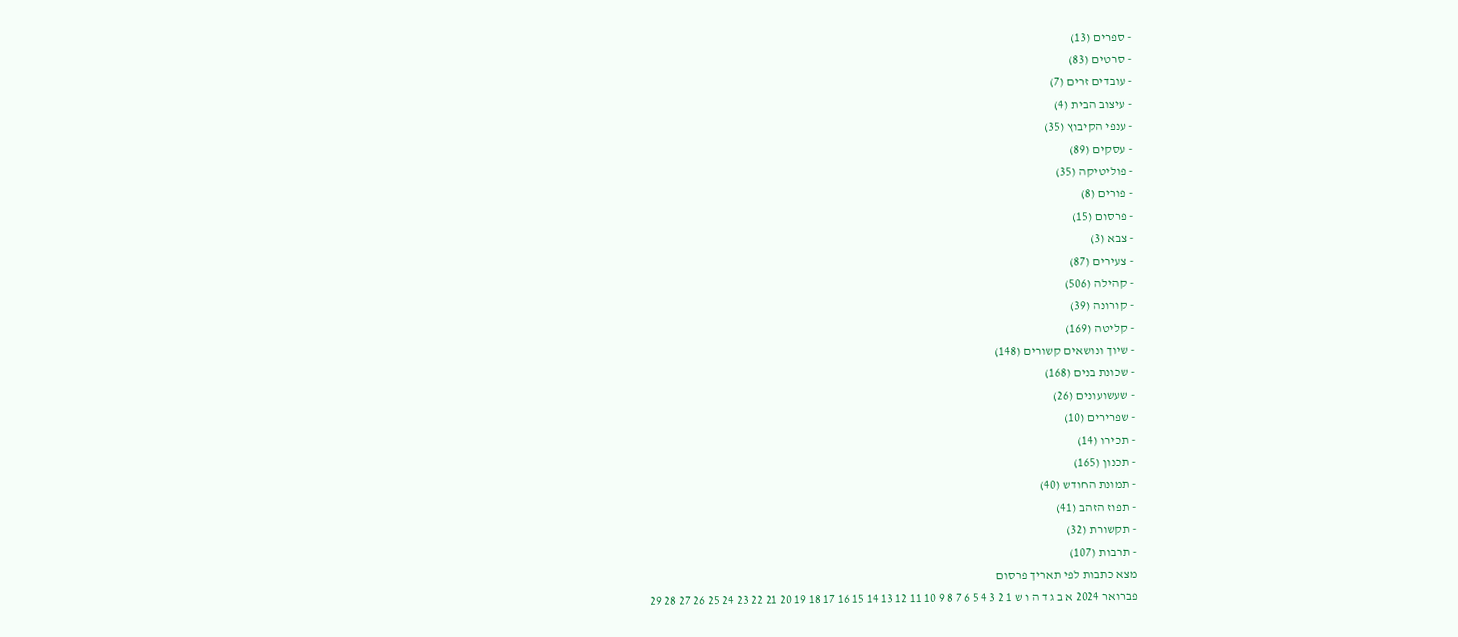- ספרים (13)
- סרטים (83)
- עובדים זרים (7)
- עיצוב הבית (4)
- ענפי הקיבוץ (35)
- עסקים (89)
- פוליטיקה (35)
- פורים (8)
- פרסום (15)
- צבא (3)
- צעירים (87)
- קהילה (506)
- קורונה (39)
- קליטה (169)
- שיוך ונושאים קשורים (148)
- שכונת בנים (168)
- שעשועונים (26)
- שפרירים (10)
- תכירו (14)
- תכנון (165)
- תמונת החודש (40)
- תפוז הזהב (41)
- תקשורת (32)
- תרבות (107)
מצא כתבות לפי תאריך פרסום
פברואר 2024 א ב ג ד ה ו ש 1 2 3 4 5 6 7 8 9 10 11 12 13 14 15 16 17 18 19 20 21 22 23 24 25 26 27 28 29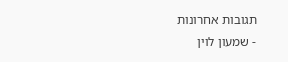תגובות אחרונות
- שמעון לוין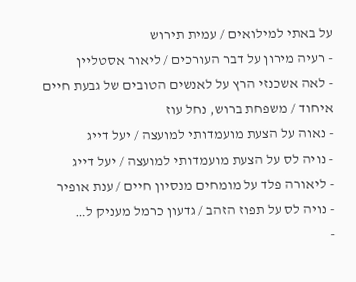על באתי למילואים / עמית תירוש
- רעיה מירון על דבר העורכים / ליאור אסטליין
- לאה אשכנזי הרץ על לאנשים הטובים של גבעת חיים איחוד / משפחת ברוש, נחל עוז
- נאוה על הצעת מועמדותי למועצה / יעל דייג
- נויה לס על הצעת מועמדותי למועצה / יעל דייג
- ליאורה פלד על מומחים מנסיון חיים / ענת אופיר
- נויה לס על תפוז הזהב / גדעון כרמל מעניק ל…
-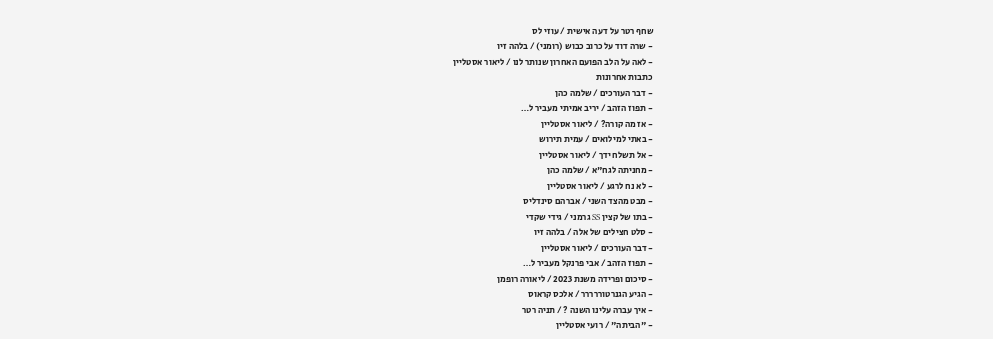שחף רטר על דעה אישית / עוזי לס
- שרה דוד על כרוב כבוש (רומני) / בלהה זיו
- לאה על הלב הפועם האחרון שנותר לנו / ליאור אסטליין
כתבות אחרונות
- דבר העורכים / שלמה כהן
- תפוז הזהב / יריב אמיתי מעביר ל…
- אז מה קורה? / ליאור אסטליין
- באתי למילואים / עמית תירוש
- אל תשלח ידך / ליאור אסטליין
- מחניתה לגח"א / שלמה כהן
- לא נח לרגע / ליאור אסטליין
- מבט מהצד השני / אברהם סינדליס
- בתו של קצין SS גרמני / גידי שקדי
- סלט חצילים של אלה / בלהה זיו
- דבר העורכים / ליאור אסטליין
- תפוז הזהב / אבי פרנקל מעביר ל…
- סיכום ופרידה משנת 2023 / ליאורה רופמן
- הגיע הגנרטוררררר / אלכס קראוס
- איך עברה עלינו השנה ? / תניה רטר
- "הביתה" / רועי אסטליין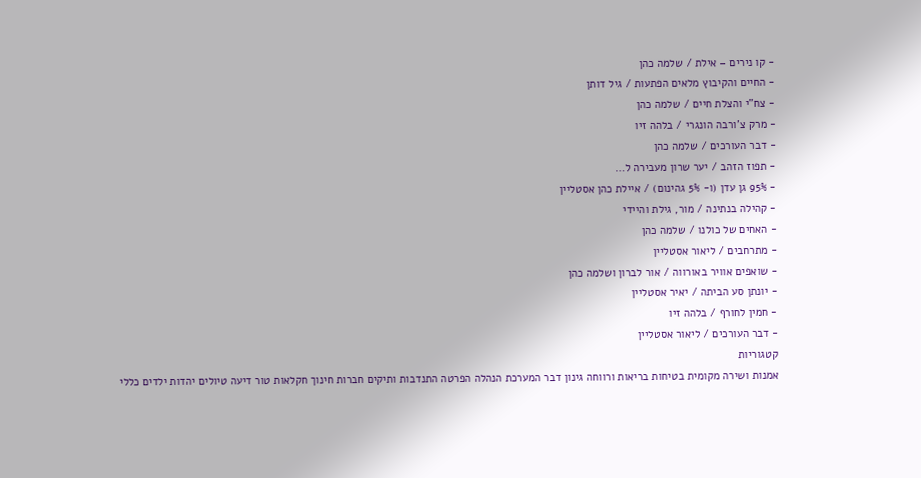- קו נירים – אילת / שלמה כהן
- החיים והקיבוץ מלאים הפתעות / גיל דותן
- צח"י והצלת חיים / שלמה כהן
- מרק צ'ורבה הונגרי / בלהה זיו
- דבר העורכים / שלמה כהן
- תפוז הזהב / יער שרון מעבירה ל…
- 95% גן עדן (ו- 5% גהינום) / איילת כהן אסטליין
- קהילה בנתינה / מור, גילת והיידי
- האחים של כולנו / שלמה כהן
- מתרחבים / ליאור אסטליין
- שואפים אוויר באורווה / אור לברון ושלמה כהן
- יונתן סע הביתה / יאיר אסטליין
- חמין לחורף / בלהה זיו
- דבר העורכים / ליאור אסטליין
קטגוריות
אמנות ושירה מקומית בטיחות בריאות ורווחה גינון דבר המערכת הנהלה הפרטה התנדבות ותיקים חברות חינוך חקלאות טור דיעה טיולים יהדות ילדים כללי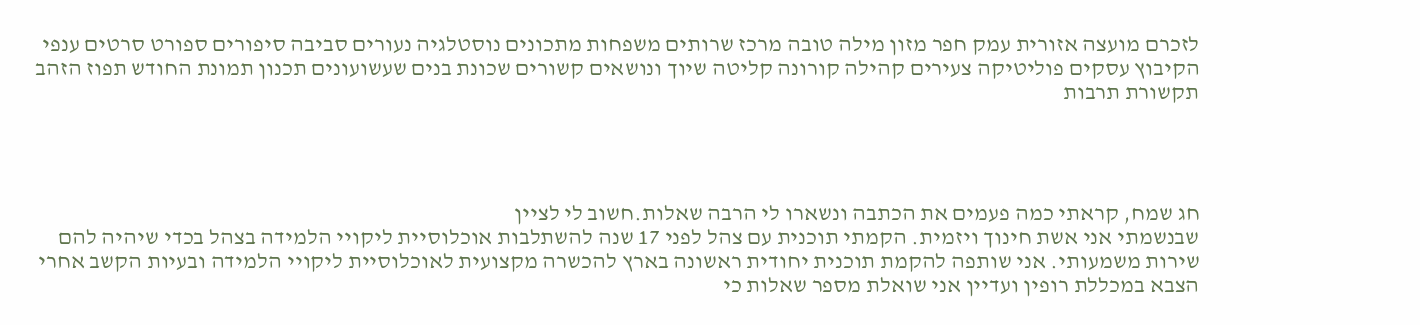לזכרם מועצה אזורית עמק חפר מזון מילה טובה מרכז שרותים משפחות מתכונים נוסטלגיה נעורים סביבה סיפורים ספורט סרטים ענפי הקיבוץ עסקים פוליטיקה צעירים קהילה קורונה קליטה שיוך ונושאים קשורים שכונת בנים שעשועונים תכנון תמונת החודש תפוז הזהב תקשורת תרבות




חג שמח, קראתי כמה פעמים את הכתבה ונשארו לי הרבה שאלות.חשוב לי לציין
שבנשמתי אני אשת חינוך ויזמית. הקמתי תוכנית עם צהל לפני 17 שנה להשתלבות אוכלוסיית ליקויי הלמידה בצהל בכדי שיהיה להם שירות משמעותי. אני שותפה להקמת תוכנית יחודית ראשונה בארץ להכשרה מקצועית לאוכלוסיית ליקויי הלמידה ובעיות הקשב אחרי הצבא במכללת רופין ועדיין אני שואלת מספר שאלות כי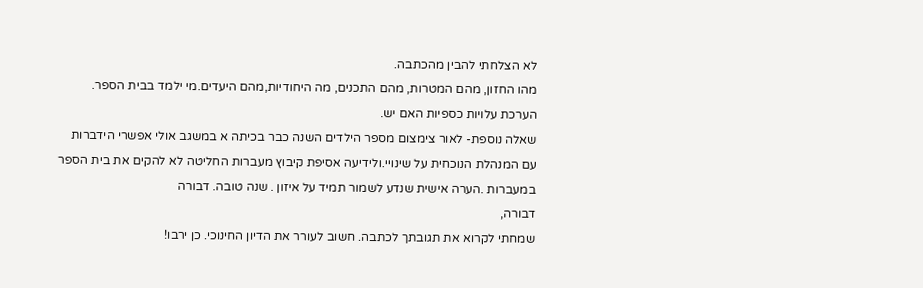לא הצלחתי להבין מהכתבה.
מהו החזון, מהם המטרות, מהם התכנים, מה היחודיות,מהם היעדים.מי ילמד בבית הספר. הערכת עלויות כספיות האם יש.
שאלה נוספת- לאור צימצום מספר הילדים השנה כבר בכיתה א במשגב אולי אפשרי הידברות עם המנהלת הנוכחית על שינויי.ולידיעה אסיפת קיבוץ מעברות החליטה לא להקים את בית הספר במעברות .הערה אישית שנדע לשמור תמיד על איזון . שנה טובה. דבורה
דבורה,
שמחתי לקרוא את תגובתך לכתבה. חשוב לעורר את הדיון החינוכי. כן ירבו!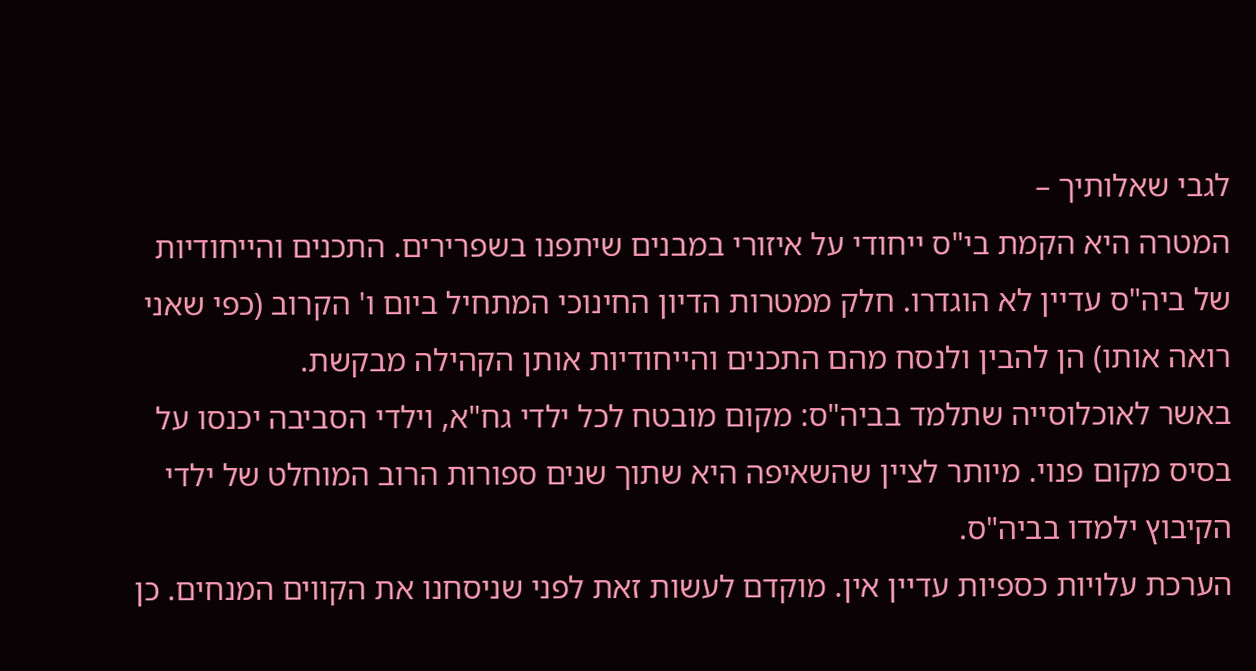לגבי שאלותיך –
המטרה היא הקמת בי"ס ייחודי על איזורי במבנים שיתפנו בשפרירים. התכנים והייחודיות של ביה"ס עדיין לא הוגדרו. חלק ממטרות הדיון החינוכי המתחיל ביום ו' הקרוב (כפי שאני רואה אותו) הן להבין ולנסח מהם התכנים והייחודיות אותן הקהילה מבקשת.
באשר לאוכלוסייה שתלמד בביה"ס: מקום מובטח לכל ילדי גח"א, וילדי הסביבה יכנסו על בסיס מקום פנוי. מיותר לציין שהשאיפה היא שתוך שנים ספורות הרוב המוחלט של ילדי הקיבוץ ילמדו בביה"ס.
הערכת עלויות כספיות עדיין אין. מוקדם לעשות זאת לפני שניסחנו את הקווים המנחים. כן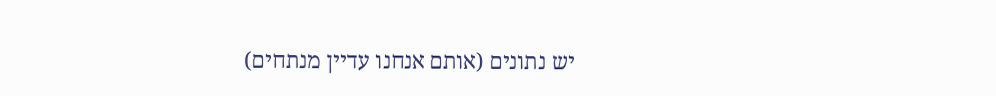יש נתונים (אותם אנחנו עדיין מנתחים)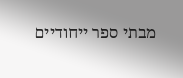מבתי ספר ייחודיים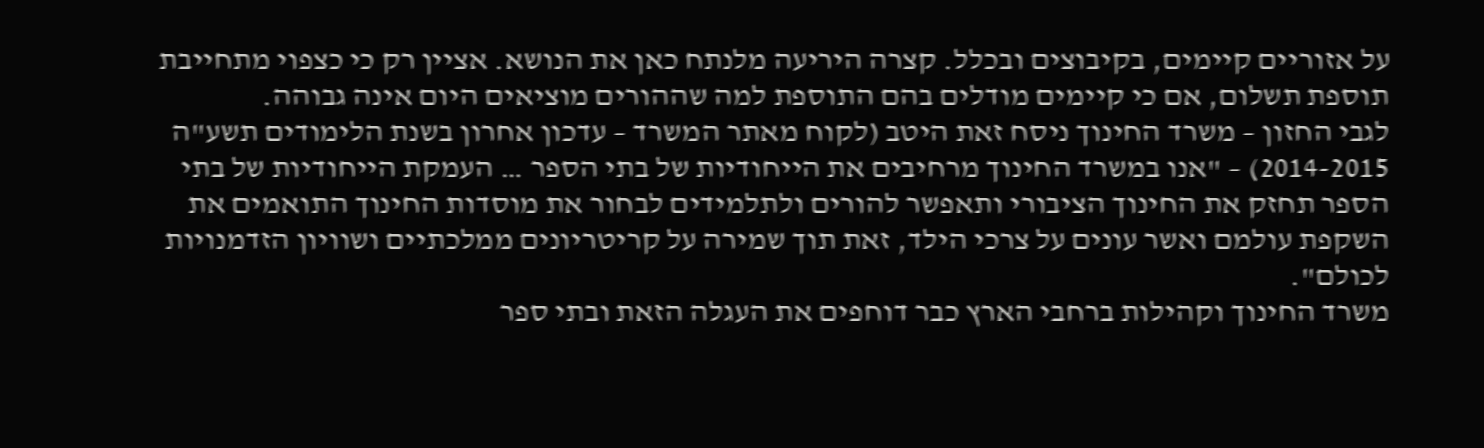על אזוריים קיימים, בקיבוצים ובכלל. קצרה היריעה מלנתח כאן את הנושא. אציין רק כי כצפוי מתחייבת תוספת תשלום, אם כי קיימים מודלים בהם התוספת למה שההורים מוציאים היום אינה גבוהה.
לגבי החזון – משרד החינוך ניסח זאת היטב (לקוח מאתר המשרד – עדכון אחרון בשנת הלימודים תשע"ה 2014-2015) – "אנו במשרד החינוך מרחיבים את הייחודיות של בתי הספר … העמקת הייחודיות של בתי הספר תחזק את החינוך הציבורי ותאפשר להורים ולתלמידים לבחור את מוסדות החינוך התואמים את השקפת עולמם ואשר עונים על צרכי הילד, זאת תוך שמירה על קריטריונים ממלכתיים ושוויון הזדמנויות לכולם".
משרד החינוך וקהילות ברחבי הארץ כבר דוחפים את העגלה הזאת ובתי ספר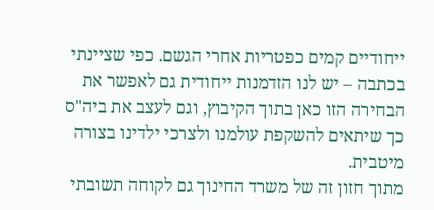ייחודיים קמים כפטריות אחרי הגשם. כפי שציינתי בכתבה – יש לנו הזדמנות ייחודית גם לאפשר את הבחירה הזו כאן בתוך הקיבוץ, וגם לעצב את ביה"ס כך שיתאים להשקפת עולמנו ולצרכי ילדינו בצורה מיטבית.
מתוך חזון זה של משרד החינוך גם לקוחה תשובתי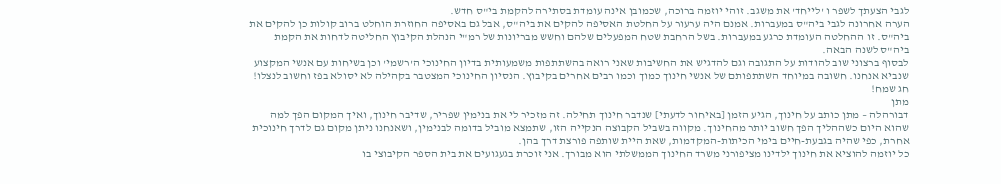לגבי הצעתך לשפר ו 'לייחד' את משגב. זוהי יוזמה ברוכה, שכמובן אינה עומדת בסתירה להקמת בי"ס חדש.
הערה אחרונה לגבי ביה"ס במעברות. אמנם היה ערעור על החלטת האסיפה להקים את ביה"ס, אבל גם באסיפה החוזרת הוחלט ברוב קולות כן להקים את ביה"ס. זו ההחלטה העומדת כרגע במעברות. בשל הרחבת שטח המפעלים שלהם וחשש מבריונות של רמ"י הנהלת הקיבוץ החליטה לדחות את הקמת ביה"ס לשנה הבאה.
לבסוף ברצוני שוב להודות על התגובה וגם להדגיש את החשיבות שאני רואה בהשתתפות משמעותית בדיון החינוכי ה'רשמי' וכן בשיחות עם אנשי המקצוע שנביא אנחנו. חשובה במיוחד השתתפותם של אנשי חינוך כמוך וכמו רבים אחרים בקיבוץ. הנסיון החינוכי המצטבר בקהילה לא יסולא בפז וחשוב לנצלו!
חג שמח!
מתן
דבורהלה – מתן כותב על חינוך, הגיע הזמן [באיחור לדעתי] שנדבר חינוך תחילה. זה מזכיר לי את בנימין שפריר, שדיבר חינוך, ואיך המקום הפך למה שהוא היום כשההליך הפך חשוב יותר מהחינוך. מקווה בשביל הקבוצה הנקייה הזו, שתמצא מוביל בדומה לבנימין, ושאנחנו ניתן מקום גם לדרך חינוכית אחרת, כפי שהיה בגבעת-חיים בימי הכיתות-המקדמות, שאת היית שותפה פורצת דרך בהן.
כל יוזמה להוציא את חינוך ילדינו מציפורני משרד החינוך הממשלתי הוא מבורך. אני זוכרת בגעגועים את בית הספר הקיבוצי בו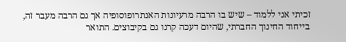זכיתי אני ללמוד – שיש בו הרבה מרעיונות האנתרופוסופיה אך גם הרבה מעבר זה, בייחוד החינוך החברתי, שהיום דעכה קרנו גם בקיבוצים. התואר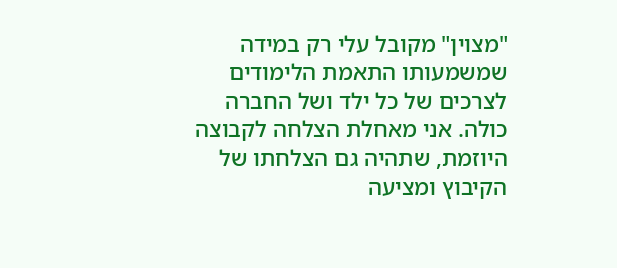"מצוין" מקובל עלי רק במידה שמשמעותו התאמת הלימודים לצרכים של כל ילד ושל החברה כולה. אני מאחלת הצלחה לקבוצה היוזמת, שתהיה גם הצלחתו של הקיבוץ ומציעה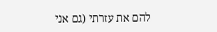להם את עזרתי (גם אני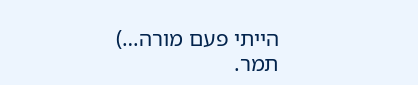הייתי פעם מורה…)
תמר.